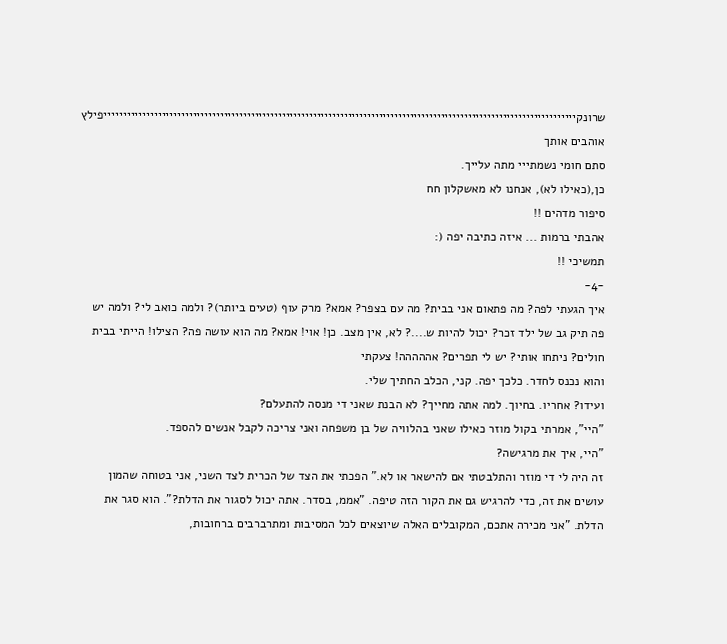שרונקייייייייייייייייייייייייייייייייייייייייייייייייייייייייייייייייייייייייייייייייייייייייייייייייייייייייייייייייייייייייייפילץ אוהבים אותך
סתם חומי נשמתייי מתה עלייך.
כן,(כאילו לא), אנחנו לא מאשקלון חח
סיפור מדהים !!
אהבתי ברמות ... איזה כתיבה יפה (:
תמשיכי !!
-4-
איך הגעתי לפה? מה פתאום אני בבית? מה עם בצפר? אמא? מרק עוף (טעים ביותר)? ולמה כואב לי? ולמה יש פה תיק גב של ילד זכר? יכול להיות ש....? לא, אין מצב. כן! אוי! אמא? מה הוא עושה פה? הצילו! הייתי בבית חולים? ניתחו אותי? יש לי תפרים? אההההה! צעקתי
והוא נכנס לחדר. כלכך יפה. קני, הכלב החתיך שלי.
ועידו? אחריו. בחיוך. למה אתה מחייך? לא הבנת שאני די מנסה להתעלם?
"היי", אמרתי בקול מוזר כאילו שאני בהלוויה של בן משפחה ואני צריכה לקבל אנשים להספד.
"היי, איך את מרגישה?
זה היה לי די מוזר והתלבטתי אם להישאר או לא." הפכתי את הצד של הכרית לצד השני, אני בטוחה שהמון עושים את זה, כדי להרגיש גם את הקור הזה טיפה. "אממ, בסדר. אתה יכול לסגור את הדלת?". הוא סגר את הדלת. "אני מכירה אתכם, המקובלים האלה שיוצאים לכל המסיבות ומתרברבים ברחובות,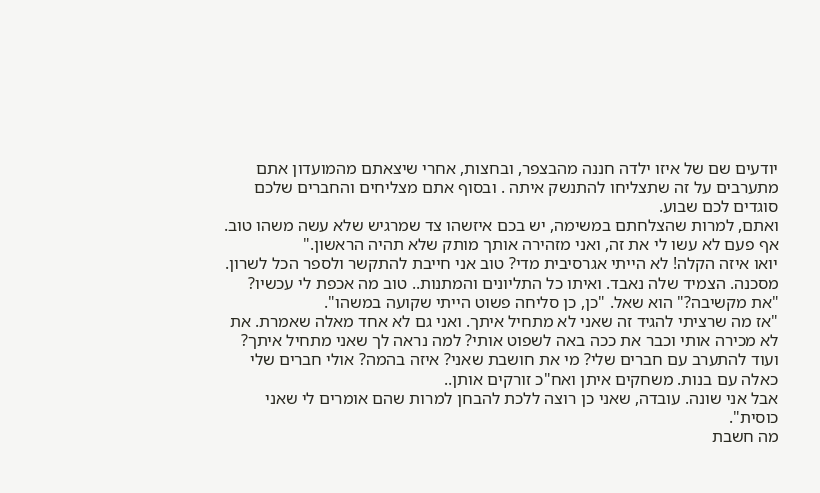יודעים שם של איזו ילדה חננה מהבצפר, ובחצות, אחרי שיצאתם מהמועדון אתם מתערבים על זה שתצליחו להתנשק איתה . ובסוף אתם מצליחים והחברים שלכם סוגדים לכם שבוע.
ואתם, למרות שהצלחתם במשימה, יש בכם איזשהו צד שמרגיש שלא עשה משהו טוב.
אף פעם לא עשו לי את זה, ואני מזהירה אותך מותק שלא תהיה הראשון."
יואו איזה הקלה! לא הייתי אגרסיבית מדי? טוב אני חייבת להתקשר ולספר הכל לשרון. מסכנה. הצמיד שלה נאבד. ואיתו כל התליונים והמתנות.. טוב מה אכפת לי עכשיו?
"את מקשיבה?" הוא שאל. "כן, כן סליחה פשוט הייתי שקועה במשהו".
"אז מה שרציתי להגיד זה שאני לא מתחיל איתך. ואני גם לא אחד מאלה שאמרת. את לא מכירה אותי וכבר את ככה באה לשפוט אותי? למה נראה לך שאני מתחיל איתך?
ועוד להתערב עם חברים שלי? מי את חושבת שאני? איזה בהמה? אולי חברים שלי כאלה עם בנות. משחקים איתן ואח"כ זורקים אותן..
אבל אני שונה. עובדה, שאני כן רוצה ללכת להבחן למרות שהם אומרים לי שאני כוסית".
מה חשבת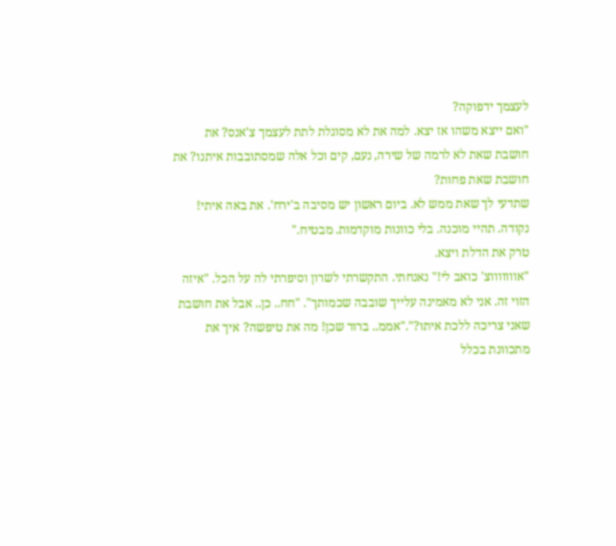לעצמך ידפוקה?
"ואם ייצא משהו אז יצא. למה את לא מסוגלת לתת לעצמך צ'אנס? את חושבת שאת לא לרמה של שירה, נעם, קים וכל אלה שמסתובבות איתנו? את חושבת שאת פחות?
שתדעי לך שאת ממש לא. ביום ראשון יש מסיבה ב'ירח'. את באה איתי! נקודה. תהיי מוכנה. בלי כוונות מוקדמות. מבטיח."
טרק את הדלת ויצא.
"אוווווווצ' כואב לי!" נאנחתי. התקשרתי לשרון וסיפרתי לה על הכל. "איזה הזוי זה. אני לא מאמינה עלייך שובבה שכמותך". "חח.. כן.. אבל את חושבת שאני צריכה ללכת איתו?"."אממ.. ברור שכן! מה את טיפשה? איך את מתכוונת בכלל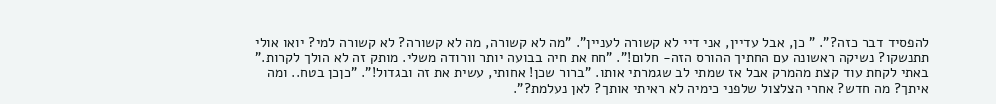להפסיד דבר כזה?". " כן, אבל עדיין, אני דיי לא קשורה לעניין". "מה לא קשורה, מה לא קשורה? לא קשורה למי? יואו אולי תתנשקו? נשיקה ראשונה עם החתיך ההורס הזה- חלום!". "חח את חיה בבועה יותר וורודה משלי. מותק זה לא הולך לקרות." באתי לקחת עוד קצת מהמרק אבל אז שמתי לב שגמרתי אותו. "ברור שכן! אחותי, עשית את זה ובגדול!". "כןכן בטח.. ומה איתך? מה חדש? אחרי הצלצול שלפני כימיה לא ראיתי אותך? לאן נעלמת?".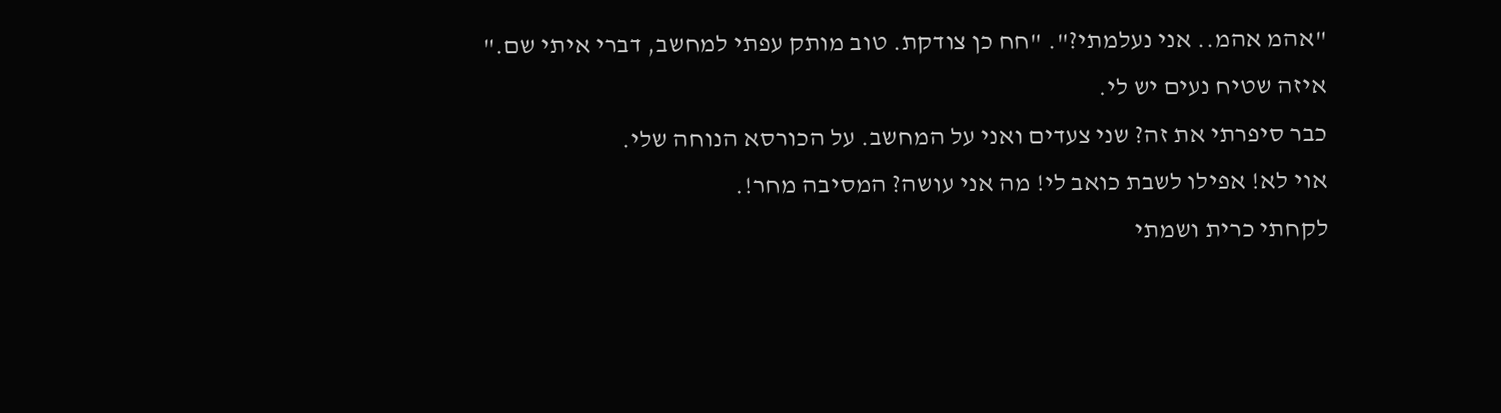"אהמ אהמ.. אני נעלמתי?". "חח כן צודקת. טוב מותק עפתי למחשב, דברי איתי שם."
איזה שטיח נעים יש לי.
כבר סיפרתי את זה? שני צעדים ואני על המחשב. על הכורסא הנוחה שלי.
אוי לא! אפילו לשבת כואב לי! מה אני עושה? המסיבה מחר!.
לקחתי כרית ושמתי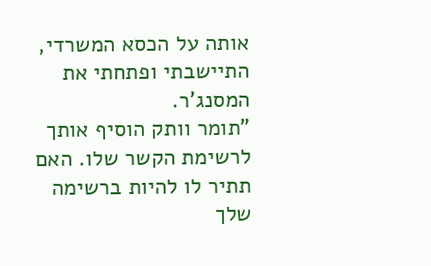אותה על הכסא המשרדי, התיישבתי ופתחתי את המסנג'ר.
"תומר וותק הוסיף אותך לרשימת הקשר שלו. האם תתיר לו להיות ברשימה שלך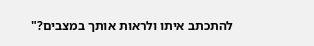להתכתב איתו ולראות אותך במצבים?"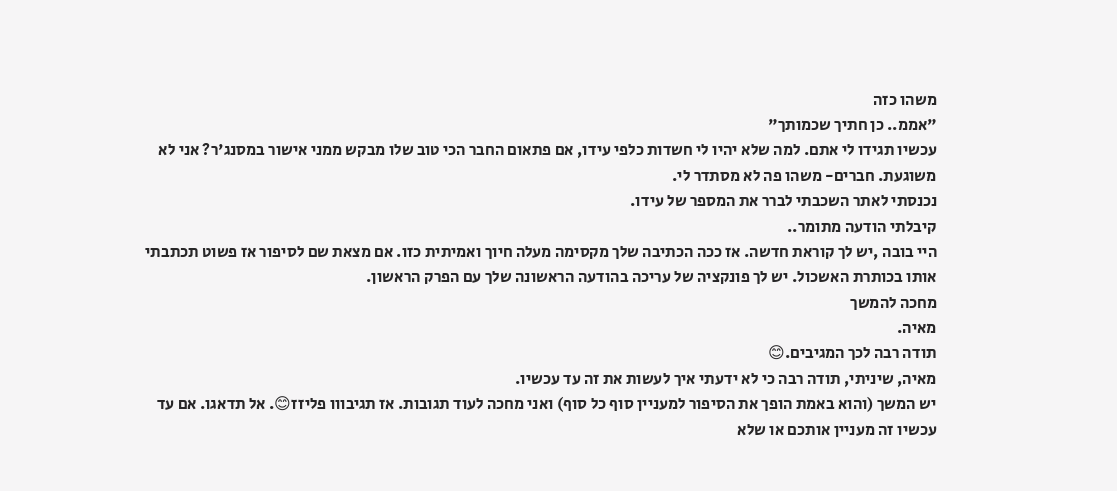משהו כזה
"אממ.. כן חתיך שכמותך"
עכשיו תגידו לי אתם. למה שלא יהיו לי חשדות כלפי עידו, אם פתאום החבר הכי טוב שלו מבקש ממני אישור במסנג'ר? אני לא משוגעת. חברים- משהו פה לא מסתדר לי.
נכנסתי לאתר השכבתי לברר את המספר של עידו.
קיבלתי הודעה מתומר..
היי בובה ,יש לך קוראת חדשה. אז ככה הכתיבה שלך מקסימה מעלה חיוך ואמיתית כזו. אם מצאת שם לסיפור אז פשוט תכתבתי אותו בכותרת האשכול. יש לך פונקציה של עריכה בהודעה הראשונה שלך עם הפרק הראשון.
מחכה להמשך
מאיה.
תודה רבה לכך המגיבים.😊
מאיה, שיניתי, תודה רבה כי לא ידעתי איך לעשות את זה עד עכשיו.
יש המשך (והוא באמת הופך את הסיפור למעניין סוף כל סוף) ואני מחכה לעוד תגובות. אז תגיבווו פליזז😊. אל תדאגו. אם עד עכשיו זה מעניין אותכם או שלא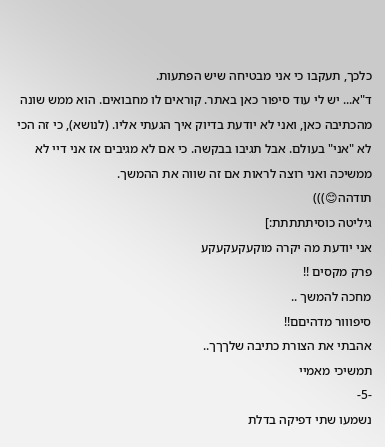כלכך, תעקבו כי אני מבטיחה שיש הפתעות.
ד"א... יש לי עוד סיפור כאן באתר. קוראים לו מחבואים. הוא ממש שונה מהכתיבה כאן, ואני לא יודעת בדיוק איך הגעתי אליו. (לנושא), כי זה הכי לא "אני" בעולם. אבל תגיבו בבקשה. כי אם לא מגיבים אז אני דיי לא ממשיכה ואני רוצה לראות אם זה שווה את ההמשך.
תודהה😊)))
גיליטה כוסיתתתתת:]
אני יודעת מה יקרה מוקעקעקעקע
פרק מקסים !!
מחכה להמשך ..
סיפווור מדהיםם!!
אהבתי את הצורת כתיבה שלךךך..
תמשיכי מאמיי
-5-
נשמעו שתי דפיקה בדלת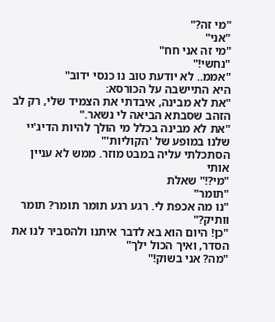"מי זה?"
"אני"
"מי זה אני חח"
"נחשי!"
"אממ.. לא יודעת טוב נו כנסי ידוב"
היא התיישבה על הכורסא:
"את לא מבינה, איבדתי את הצמיד שלי, רק לב הזהב שסבתא הביאה לי נשאר."
"את לא מבינה בכלל מי הולך להיות הדיג'יי שלנו במופע של 'הקוליות'"
הסתכלתי עליה במבט מוזר. ממש לא עניין אותי
"מי?!" שאלת
"תומר"
"נו מה אכפת לי. רגע רגע תומר תומר? תומר וותיק?"
"כן! היום הוא בא לדבר איתנו ולהסביר לנו את הסדר, ואיך הכול ילך"
"מה? אני בשוק!"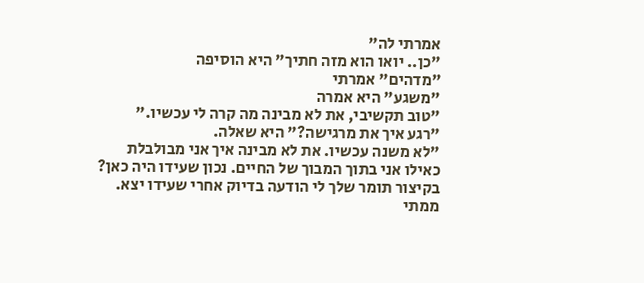אמרתי לה"
"כן.. יואו הוא מזה חתיך" היא הוסיפה
"מדהים" אמרתי
"משגע" היא אמרה
"טוב תקשיבי, את לא מבינה מה קרה לי עכשיו."
"רגע איך את מרגישה?" היא שאלה.
"לא משנה עכשיו. את לא מבינה איך אני מבולבלת כאילו אני בתוך המבוך של החיים. נכון שעידו היה כאן? בקיצור תומר שלך לי הודעה בדיוק אחרי שעידו יצא. ממתי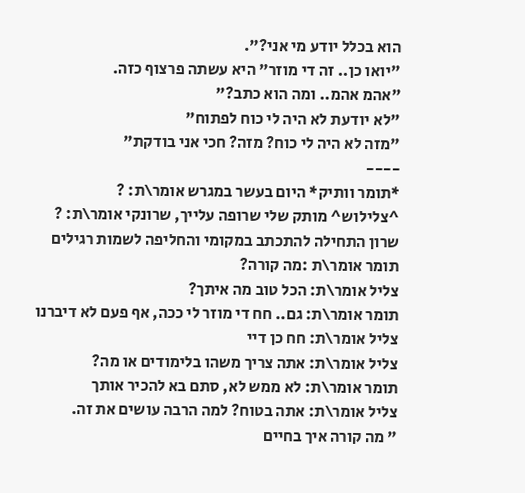הוא בכלל יודע מי אני?".
"יואו כן.. זה די מוזר" היא עשתה פרצוף כזה.
"אהמ אהמ.. ומה הוא כתב?"
"לא יודעת לא היה לי כוח לפתוח"
"מזה לא היה לי כוח? מזה? חכי אני בודקת"
----
*תומר וותיק* היום בעשר במגרש אומר\ת: ?
^צלילוש^ מותק שלי שרופה עלייך, שרונקי אומר\ת: ?
שרון התחילה להתכתב במקומי והחליפה לשמות רגילים
תומר אומר\ת :מה קורה?
צליל אומר\ת: הכל טוב מה איתך?
תומר אומר\ת: גם.. חח די מוזר לי ככה, אף פעם לא דיברנו
צליל אומר\ת: חח כן דיי
צליל אומר\ת: אתה צריך משהו בלימודים או מה?
תומר אומר\ת: לא ממש לא, סתם בא להכיר אותך
צליל אומר\ת: אתה בטוח? למה הרבה עושים את זה.
" מה קורה איך בחיים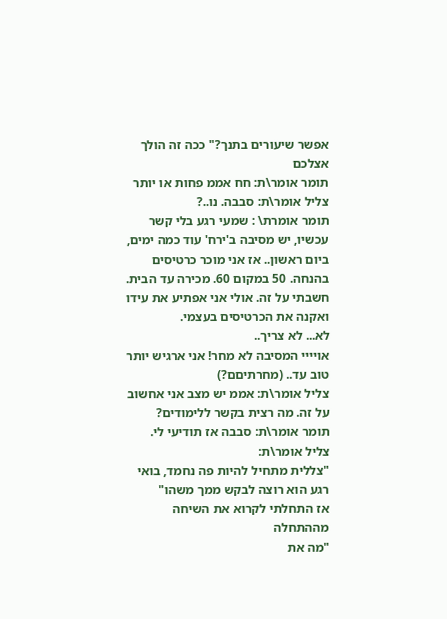אפשר שיעורים בתנך?" ככה זה הולך אצלכם
תומר אומר\ת: חח אממ פחות או יותר
צליל אומר\ת: סבבה. נו..?
תומר אומרת\ : שמעי רגע בלי קשר עכשיו, יש מסיבה ב'ירח' עוד כמה ימים, ביום ראשון.. אז אני מוכר כרטיסים בהנחה. 50 במקום 60. מכירה עד הבית.
חשבתי על זה. אולי אני אפתיע את עידו ואקנה את הכרטיסים בעצמי.
לא... לא צריך..
אויייי המסיבה לא מחר! אני ארגיש יותר טוב עד.. (מחרתיםם?)
צליל אומר\ת: אממ יש מצב אני אחשוב על זה. מה רצית בקשר ללימודים?
תומר אומר\ת: סבבה אז תודיעי לי.
צליל אומר\ת:
"צללית מתחיל להיות פה נחמד, בואי רגע הוא רוצה לבקש ממך משהו"
אז התחלתי לקרוא את השיחה מההתחלה
"מה את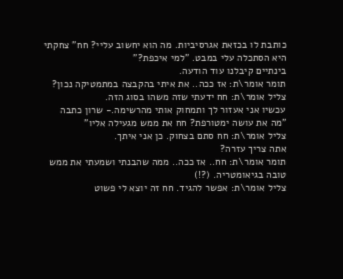כותבת לו בכזאת אגרסיביות. מה הוא יחשוב עליי? חח" צחקתי
היא הסתכלה עלי במבט. "למי איכפת?"
בינתיים קיבלנו עוד הודעה.
תומר אומר\ת: אז ככה.. את איתי בהקבצה במתמטיקה נכון?
צליל אומר\ת: חח ידעתי שזה משהו בסוג הזה.
עכשיו אני אעזור לך ותמחוק אותי מהרשימה.- שרון כתבה
"מה את עושה ימטורפת? חח את ממש מגעילה אליו"
צליל אומר\ת: חח סתם בצחוק. כן אני איתך.
אתה צריך עזרה?
תומר אומר\ת: חח.. אז ככה.. ממה שהבנתי ושמעתי את ממש טובה בגיאומטריה. (?!)
צליל אומר\ת: אפשר להגיד. חח זה יוצא לי פשוט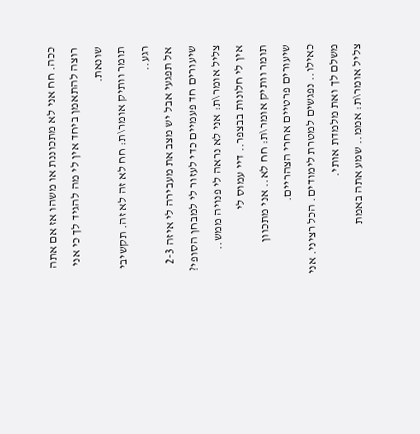ככה. חח אני לא מתכוננת או משהו אז אם אתה רוצה להתאמן ביחד אין לי מה להגיד לך כי אני שונאת.
תומר וותיק אומר\ת: חח לא זה לא זה. תקשיבי רגע..
אל תפגעי אבל יש מצב את מעבירה לי איזה 2-3 שיעורים חד פעמיים כדי לעזור לי למבחן הסופי?
צליל אומר\ת: אני לא נראה לי פנויה ממש..
אין לי חלונות בבצפר.. דיי עמוס לי
תומר וותיק אומר\ת: חח לא.. אני מתכוון שיעורים פרטיים אחרי הצהריים.
כאילו.. נפגשים למטרת לימודים. הכל רציני. אני משלם לך ואת מלמדת אותי.
צליל אומר\ת: אממ.. שמע אתה באמת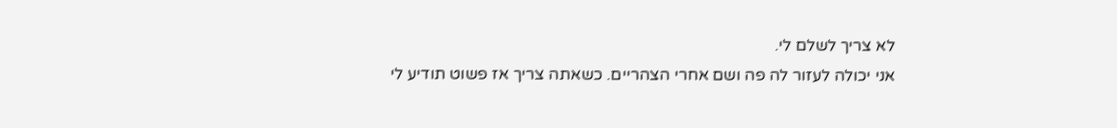לא צריך לשלם לי.
אני יכולה לעזור לה פה ושם אחרי הצהריים. כשאתה צריך אז פשוט תודיע לי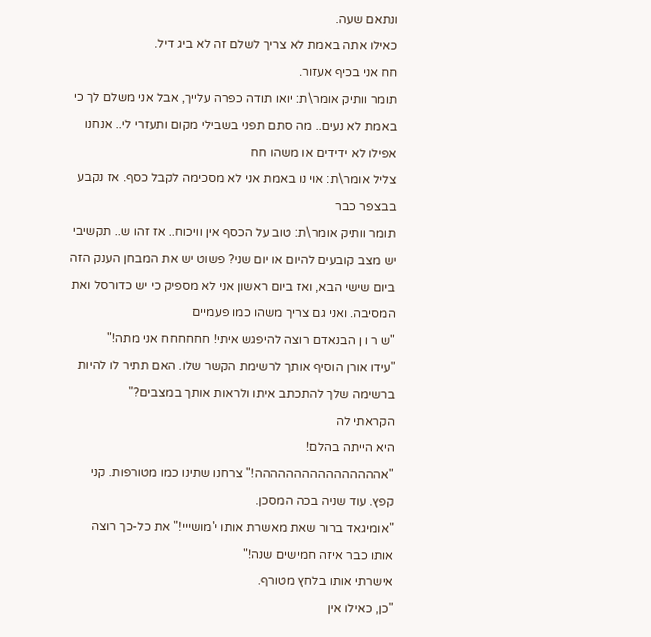ונתאם שעה.
כאילו אתה באמת לא צריך לשלם זה לא ביג דיל.
חח אני בכיף אעזור.
תומר וותיק אומר\ת: יואו תודה כפרה עלייך, אבל אני משלם לך כי באמת לא נעים.. מה סתם תפני בשבילי מקום ותעזרי לי.. אנחנו אפילו לא ידידים או משהו חח
צליל אומר\ת: אוי נו באמת אני לא מסכימה לקבל כסף. אז נקבע בבצפר כבר
תומר וותיק אומר\ת: טוב על הכסף אין וויכוח.. אז זהו ש.. תקשיבי יש מצב קובעים להיום או יום שני? פשוט יש את המבחן הענק הזה ביום שישי הבא, ואז ביום ראשון אני לא מספיק כי יש כדורסל ואת המסיבה. ואני גם צריך משהו כמו פעמיים
"ש ר ו ן הבנאדם רוצה להיפגש איתי! חחחחחח אני מתה!"
"עידו אורן הוסיף אותך לרשימת הקשר שלו. האם תתיר לו להיות ברשימה שלך להתכתב איתו ולראות אותך במצבים?"
הקראתי לה
היא הייתה בהלם!
"אהההההההההההההההה!" צרחנו שתינו כמו מטורפות. קני קפץ. עוד שניה בכה המסכן.
"אומיגאד ברור שאת מאשרת אותו י'מושייי!" את כל-כך רוצה אותו כבר איזה חמישים שנה!"
אישרתי אותו בלחץ מטורף.
"כן, כאילו אין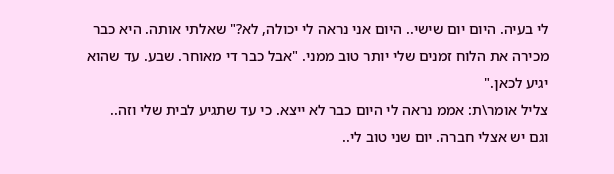לי בעיה. היום יום שישי.. היום אני נראה לי יכולה, לא?" שאלתי אותה. היא כבר מכירה את הלוח זמנים שלי יותר טוב ממני. "אבל כבר די מאוחר. שבע. עד שהוא יגיע לכאן."
צליל אומר\ת: אממ נראה לי היום כבר לא ייצא. כי עד שתגיע לבית שלי וזה..
וגם יש אצלי חברה. יום שני טוב לי..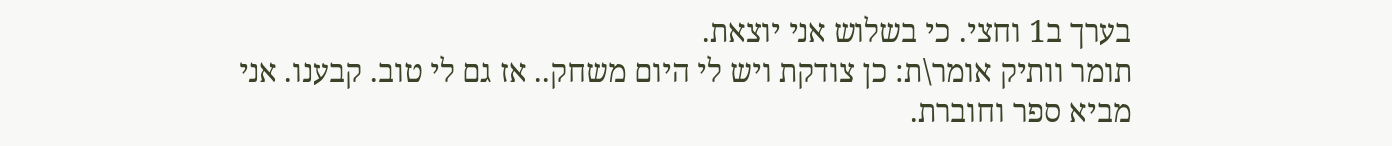בערך ב1 וחצי. כי בשלוש אני יוצאת.
תומר וותיק אומר\ת: כן צודקת ויש לי היום משחק.. אז גם לי טוב. קבענו. אני מביא ספר וחוברת.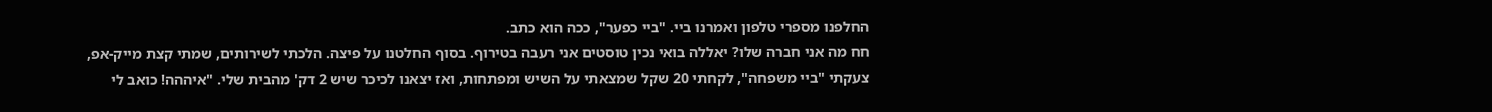החלפנו מספרי טלפון ואמרנו ביי. "ביי כפער", ככה הוא כתב.
חח מה אני חברה שלו? יאללה בואי נכין טוסטים אני רעבה בטירוף. בסוף החלטנו על פיצה. הלכתי לשירותים, שמתי קצת מייק-אפ, צעקתי "ביי משפחה", לקחתי 20 שקל שמצאתי על השיש ומפתחות, ואז יצאנו לכיכר שיש 2 דק' מהבית שלי. "איההה! כואב לי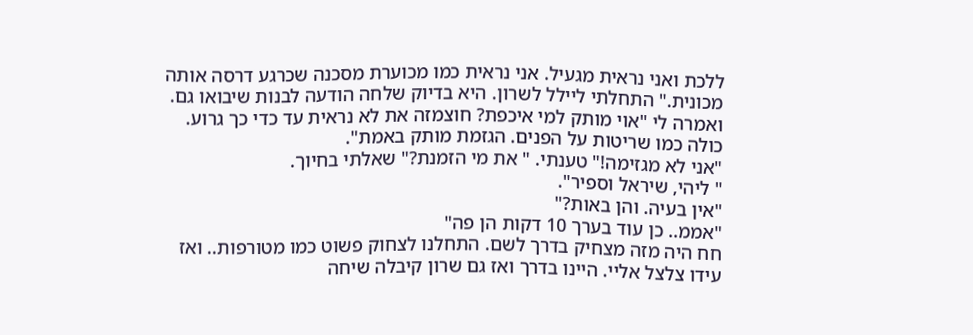ללכת ואני נראית מגעיל. אני נראית כמו מכוערת מסכנה שכרגע דרסה אותה מכונית." התחלתי ליילל לשרון. היא בדיוק שלחה הודעה לבנות שיבואו גם. ואמרה לי "אוי מותק למי איכפת? חוצמזה את לא נראית עד כדי כך גרוע. כולה כמו שריטות על הפנים. הגזמת מותק באמת".
"אני לא מגזימה!" טענתי. " את מי הזמנת?" שאלתי בחיוך.
" ליהי, שיראל וספיר".
"אין בעיה. והן באות?"
"אממ.. כן עוד בערך 10 דקות הן פה"
חח היה מזה מצחיק בדרך לשם. התחלנו לצחוק פשוט כמו מטורפות.. ואז עידו צלצל אליי. היינו בדרך ואז גם שרון קיבלה שיחה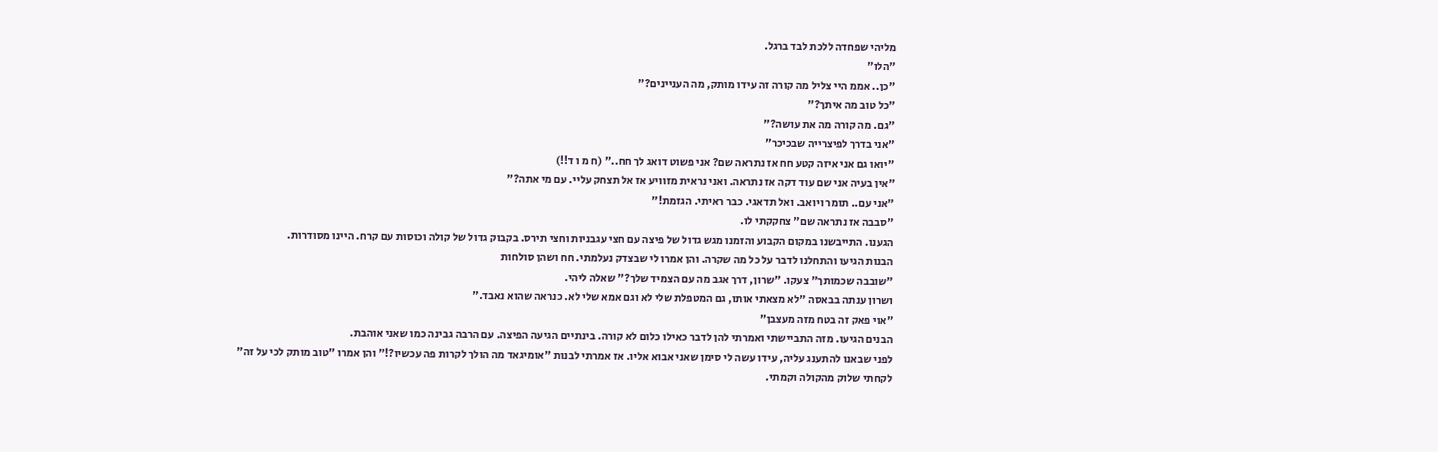מליהי שפחדה ללכת לבד ברגל.
"הלו"
"כן.. אממ היי צליל מה קורה זה עידו מותק, מה העניינים?"
"כל טוב מה איתך?"
"גם. מה קורה מה את עושה?"
"אני בדרך לפיצרייה שבכיכר"
"יואו גם אני איזה קטע חח אז נתראה שם? אני פשוט דואג לך חח.." (ח מ ו ד!!)
"אין בעיה אני שם עוד דקה אז נתראה. ואני נראית מזוויע אז אל תצחק עליי. עם מי אתה?"
"אני עם.. תומר ויואב. ואל תדאגי. כבר ראיתי. הגזמת!"
"סבבה אז נתראה שם" צחקקתי לו.
הגענו. התייבשנו במקום הקבוע והזמנו מגש גדול של פיצה עם חצי עגבניות וחצי תירס. בקבוק גדול של קולה וכוסות עם קרח. היינו מסודרות.
הבנות הגיעו והתחלנו לדבר על כל מה שקרה. והן אמרו לי שבצדק נעלמתי. חח ושהן סולחות
"שובבה שכמותך" צעקו. "שרון, דרך אגב מה עם הצמיד שלך?" שאלה ליהי.
ושרון ענתה בבאסה "לא מצאתי אותו, גם המטפלת שלי לא וגם אמא שלי לא. כנראה שהוא נאבד."
"אוי פאק זה בטח מזה מעצבן"
הבנים הגיעו. מזה התביישתי ואמרתי להן לדבר כאילו כלום לא קורה. בינתיים הגיעה הפיצה. עם הרבה גבינה כמו שאני אוהבת.
לפני שבאנו להתענג עליה, עידו עשה לי סימן שאני אבוא אליו. אז אמרתי לבנות "אומיגאד מה הולך לקרות פה עכשיו?!" והן אמרו "טוב מותק לכי על זה"
לקחתי שלוק מהקולה וקמתי.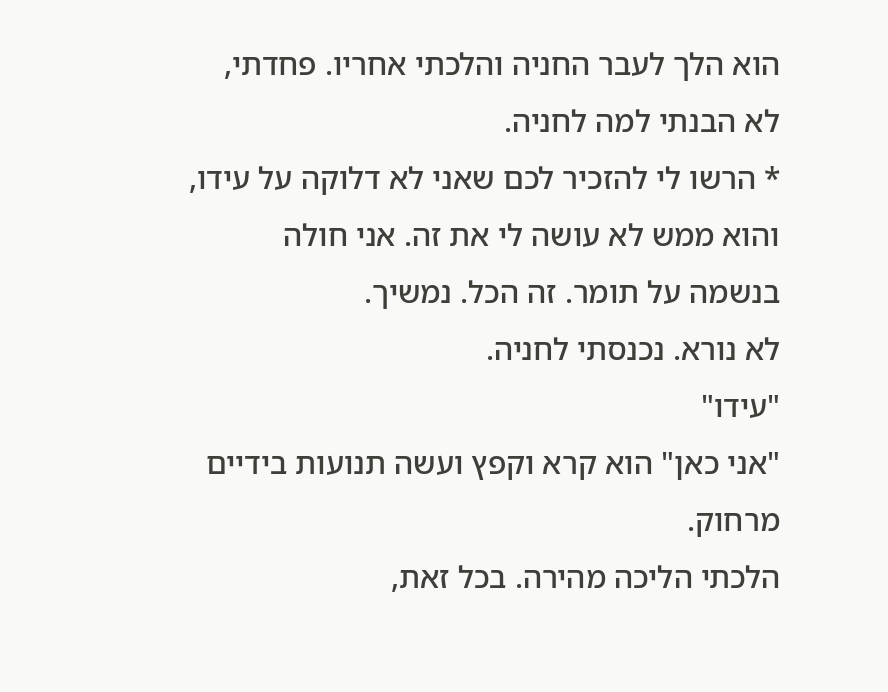הוא הלך לעבר החניה והלכתי אחריו. פחדתי, לא הבנתי למה לחניה.
* הרשו לי להזכיר לכם שאני לא דלוקה על עידו, והוא ממש לא עושה לי את זה. אני חולה בנשמה על תומר. זה הכל. נמשיך.
לא נורא. נכנסתי לחניה.
"עידו"
"אני כאן" הוא קרא וקפץ ועשה תנועות בידיים מרחוק.
הלכתי הליכה מהירה. בכל זאת,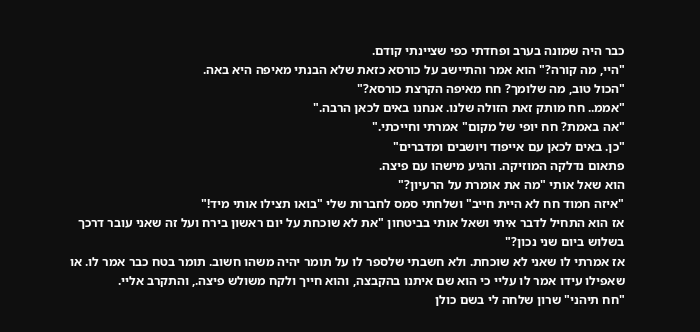כבר היה שמונה בערב ופחדתי כפי שציינתי קודם.
"היי, מה קורה?" הוא אמר והתיישב על כורסא כזאת שלא הבנתי מאיפה היא באה.
"הכול טוב, מה שלומך? חח מאיפה הקרצת כורסא?"
"אממ.. חח מותק זאת הזולה שלנו. אנחנו באים לכאן הרבה."
"אה באמת? חח יופי של מקום" אמרתי וחייכתי."
"כן. באים לכאן עם אייפוד ויושבים ומדברים"
פתאום נדלקה המוזיקה. והגיע מישהו עם פיצה.
הוא שאל אותי "מה את אומרת על הרעיון?"
"איזה חמוד חח לא היית חייב" ושלחתי סמס לחברות שלי "בואו תצילו אותי מיד!"
אז הוא התחיל לדבר איתי ושאל אותי בביטחון "את לא שוכחת על יום ראשון בירח ועל זה שאני עובר דרכך בשלוש ביום שני נכון?"
אז אמרתי לו שאני לא שוכחת. ולא חשבתי שלספר לו על תומר יהיה משהו חשוב. תומר בטח כבר אמר לו. או שאפילו עידו אמר לו עליי כי הוא שם איתנו בהקבצה, והוא חייך ולקח משולש פיצה., והתקרב אליי.
"חח תיהני" שרון שלחה לי בשם כולן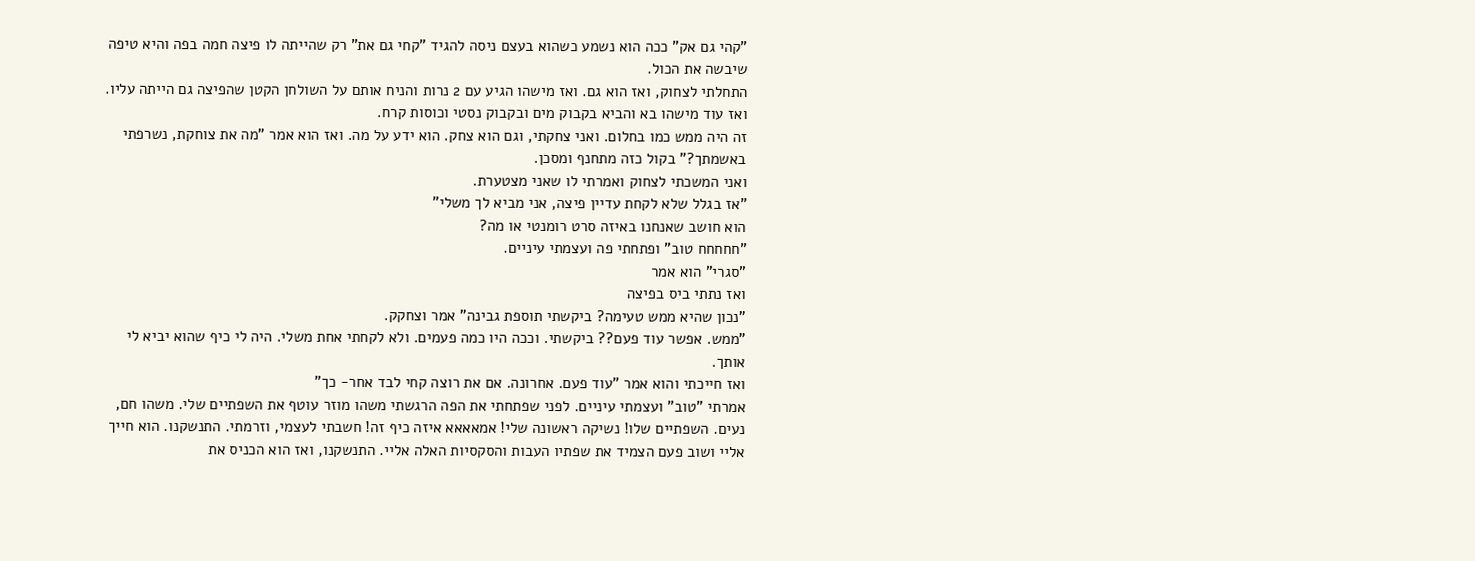"קהי גם אק" ככה הוא נשמע כשהוא בעצם ניסה להגיד "קחי גם את" רק שהייתה לו פיצה חמה בפה והיא טיפה שיבשה את הכול.
התחלתי לצחוק, ואז הוא גם. ואז מישהו הגיע עם 2 נרות והניח אותם על השולחן הקטן שהפיצה גם הייתה עליו. ואז עוד מישהו בא והביא בקבוק מים ובקבוק נסטי וכוסות קרח.
זה היה ממש כמו בחלום. ואני צחקתי, וגם הוא צחק. הוא ידע על מה. ואז הוא אמר "מה את צוחקת, נשרפתי באשמתך?" בקול כזה מתחנף ומסכן.
ואני המשכתי לצחוק ואמרתי לו שאני מצטערת.
"אז בגלל שלא לקחת עדיין פיצה, אני מביא לך משלי"
הוא חושב שאנחנו באיזה סרט רומנטי או מה?
"חחחחח טוב" ופתחתי פה ועצמתי עיניים.
"סגרי" הוא אמר
ואז נתתי ביס בפיצה
"נכון שהיא ממש טעימה? ביקשתי תוספת גבינה" אמר וצחקק.
"ממש. אפשר עוד פעם?? ביקשתי. וככה היו כמה פעמים. ולא לקחתי אחת משלי. היה לי כיף שהוא יביא לי אותך.
ואז חייכתי והוא אמר "עוד פעם. אחרונה. אם את רוצה קחי לבד אחר- כך"
אמרתי "טוב" ועצמתי עיניים. לפני שפתחתי את הפה הרגשתי משהו מוזר עוטף את השפתיים שלי. משהו חם, נעים. השפתיים שלו! נשיקה ראשונה שלי! אמאאאא איזה כיף זה! חשבתי לעצמי, וזרמתי. התנשקנו. הוא חייך אליי ושוב פעם הצמיד את שפתיו העבות והסקסיות האלה אליי. התנשקנו, ואז הוא הכניס את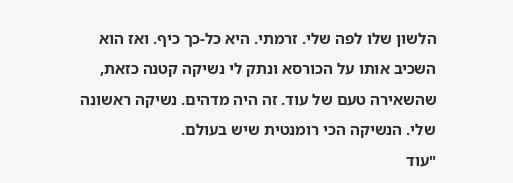הלשון שלו לפה שלי. זרמתי. היא כל-כך כיף. ואז הוא השכיב אותו על הכורסא ונתק לי נשיקה קטנה כזאת, שהשאירה טעם של עוד. זה היה מדהים. נשיקה ראשונה שלי. הנשיקה הכי רומנטית שיש בעולם.
"עוד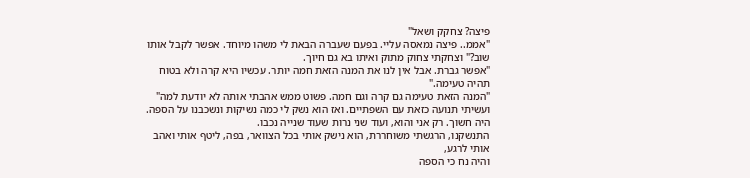פיצה? צחקק ושאל"
"אממ.. פיצה נמאסה עליי. בפעם שעברה הבאת לי משהו מיוחד. אפשר לקבל אותו שוב?" וצחקתי צחוק מתוק ואיתו בא גם חיוך.
"אפשר גברת. אבל אין לנו את המנה הזאת חמה יותר. עכשיו היא קרה ולא בטוח תהיה טעימה."
"המנה הזאת טעימה גם קרה וגם חמה. פשוט ממש אהבתי אותה לא יודעת למה" ועשיתי תנועה כזאת עם השפתיים. ואז הוא נשק לי כמה נשיקות ונשכבנו על הספה. היה חשוך. רק אני והוא, ועוד שני נרות שעוד שנייה נכבו.
התנשקנו, הרגשתי משוחררת, הוא נישק אותי בכל הצוואר, בפה, ליטף אותי ואהב אותי לרגע,
והיה נח כי הספה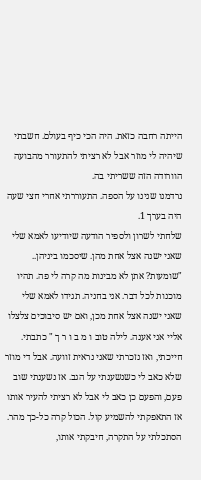הייתה רחבה כזאת. היה הכי כיף בעולם. חשבתי שיהיה לי מוזר אבל לא רציתי להתעורר מהבועה הוורודה הזה ששריתי בה.
נרדמנו שנינו על הספה. התעוררתי אחרי חצי שעה היה בערך 1.
שלחתי לשרון ולספיר הודעה שיודיעו לאמא שלי שאני ישנה אצל אחת מהן. שיסכמו ביניהן.. "שומעות? אתן לא מבינות מה קרה לי פה. תהיו מוכנות לכל דבר. אני בחניה. תגידו לאמא שלי שאני ישנה אצל אחת מכן, ואם יש סיבוכים צלצלו אליי אני אענה. לילה טוב ו מ ב ו ר ך " כתבתי.
חייכתי, ואז נזכרתי שאני נראית זוועה. אבל די מוזר שלא כאב לי כשנשענתי על הגב. אז נשענתי שוב פעם, והפעם כן כאב לי אבל לא רציתי להעיר אותו אז התאפקתי להשמיע קול. הכול קרה כל-כך מהר.
הסתכלתי על התקרה, חיבקתי אותו,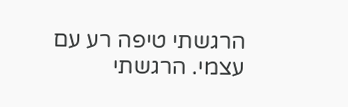הרגשתי טיפה רע עם עצמי. הרגשתי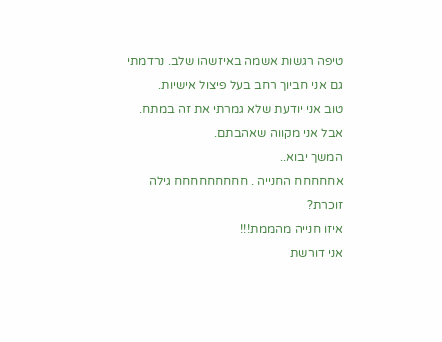טיפה רגשות אשמה באיזשהו שלב. נרדמתי גם אני חביוך רחב בעל פיצול אישיות.
טוב אני יודעת שלא גמרתי את זה במתח. אבל אני מקווה שאהבתם.
המשך יבוא..
אחחחחח החנייה . חחחחחחחחח גילה זוכרת?
איזו חנייה מהממת!!!
אני דורשת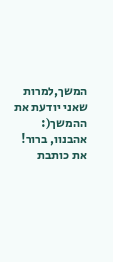המשך,למרות שאני יודעת את ההמשך(:
אהבנוו, ברור!
את כותבת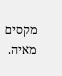מקסים
מאיה.